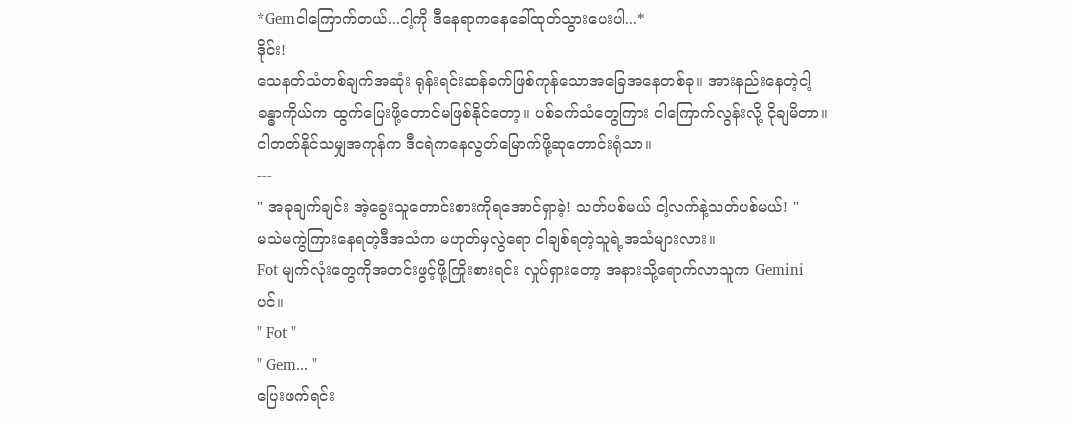*Gemငါကြောက်တယ်...ငါ့ကို ဒီနေရာကနေခေါ်ထုတ်သွားပေးပါ...*
ဒိုင်း!
သေနတ်သံတစ်ချက်အဆုံး ရုန်းရင်းဆန်ခက်ဖြစ်ကုန်သောအခြေအနေတစ်ခု။ အားနည်းနေတဲ့ငါ့ခန္ဓာကိုယ်က ထွက်ပြေးဖို့တောင်မဖြစ်နိုင်တော့။ ပစ်ခက်သံတွေကြား ငါကြောက်လွန်းလို့ ငိုချမိတာ။ ငါတတ်နိုင်သမျှအကုန်က ဒီငရဲကနေလွတ်မြောက်ဖို့ဆုတောင်းရုံသာ။
---
" အခုချက်ချင်း အဲ့ခွေးသူတောင်းစားကိုရအောင်ရှာခဲ့! သတ်ပစ်မယ် ငါ့လက်နဲ့သတ်ပစ်မယ်! "
မသဲမကွဲကြားနေရတဲ့ဒီအသံက မဟုတ်မှလွဲရော ငါချစ်ရတဲ့သူရဲ့အသံများလား။
Fot မျက်လုံးတွေကိုအတင်းဖွင့်ဖို့ကြိုးစားရင်း လှုပ်ရှားတော့ အနားသို့ရောက်လာသူက Geminiပင်။
" Fot "
" Gem... "
ပြေးဖက်ရင်း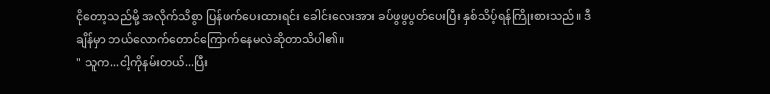ငိုတော့သည်မို့ အလိုက်သိစွာ ပြန်ဖက်ပေးထားရင်း ခေါင်းလေးအား ခပ်ဖွဖွပွတ်ပေးပြီး နှစ်သိပ့်ရန်ကြိုးစားသည်။ ဒီချိန်မှာ ဘယ်လောက်တောင်ကြောက်နေမလဲဆိုတာသိပါ၏။
" သူက...ငါ့ကိုနမ်းတယ်...ပြီး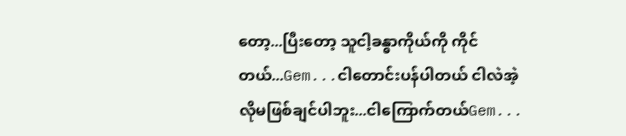တော့...ပြီးတော့ သူငါ့ခန္ဓာကိုယ်ကို ကိုင်တယ်...Gem...ငါတောင်းပန်ပါတယ် ငါလဲအဲ့လိုမဖြစ်ချင်ပါဘူး...ငါကြောက်တယ်Gem...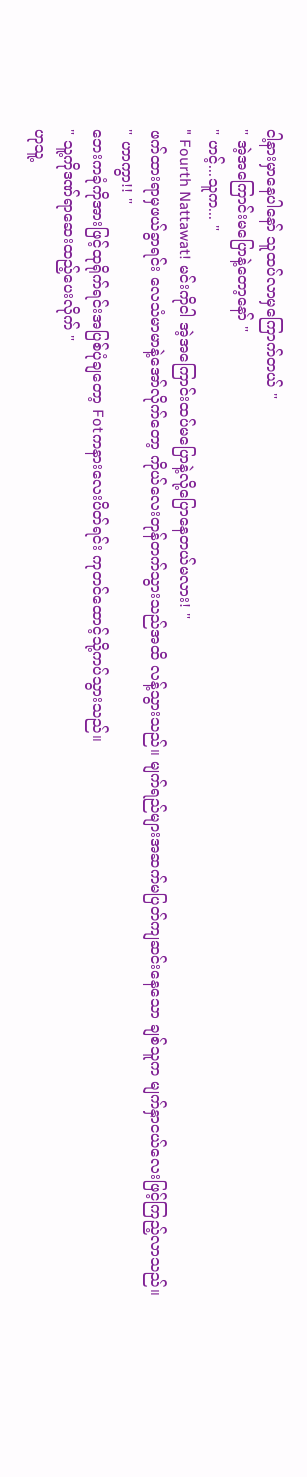ငါ့နားမှာနေပါနော် သူထပ်လာမှကြောက်တယ် "
" အဲ့အကြောင်းမပြောနဲ့တော့နော် "
" ဟင့်...သူက... "
" Fourth Nattawat! မင်းကိုငါ အဲ့အကြောင်းထပ်မပြောနဲ့လို့ပြောနေတယ်မလား! "
ဖက်ထားရာမှဖယ်ခွာရင်း လေသံမာမာနဲ့အော်လိုက်တော့ ကိုယ်လေးတုန်တက်သွားသည်အထိ လန့်သွားသည်။ မျက်ရည်များအဆက်မပြတ်ကျဆင်းနေသော ချစ်သူက မျက်နှာငယ်လေးဖြင့်ကြည့်လာသည်။
" ဟာကွာ!! "
ဘေးကခုံကိုအားဖြင့်ထုရိုက်ရင်းအပြစ်ပုံချတော့ Fotကနားလေးပိတ်ရင်း ကုတင်ထောင့်သို့ကပ်သွားသည်။
" သူ့ကိုဒဏ်ရာဆေးထည့်ပေးလိုက် "
ဟုသူ့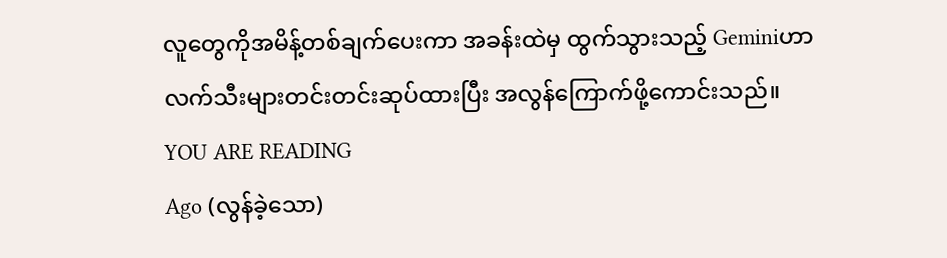လူတွေကိုအမိန့်တစ်ချက်ပေးကာ အခန်းထဲမှ ထွက်သွားသည့် Geminiဟာ လက်သီးများတင်းတင်းဆုပ်ထားပြီး အလွန်ကြောက်ဖို့ကောင်းသည်။
YOU ARE READING
Ago (လွန်ခဲ့သော)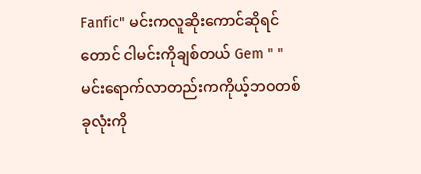Fanfic" မင်းကလူဆိုးကောင်ဆိုရင်တောင် ငါမင်းကိုချစ်တယ် Gem " " မင်းရောက်လာတည်းကကိုယ့်ဘဝတစ်ခုလုံးကို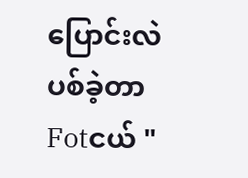ပြောင်းလဲပစ်ခဲ့တာ Fotငယ် "